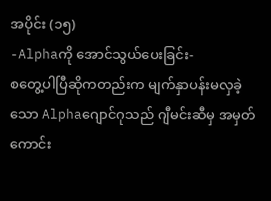အပိုင်း (၁၅)
-Alphaကို အောင်သွယ်ပေးခြင်း-
စတွေ့ပါပြီဆိုကတည်းက မျက်နှာပန်းမလှခဲ့သော Alphaဂျောင်ဂုသည် ဂျီမင်းဆီမှ အမှတ်ကောင်း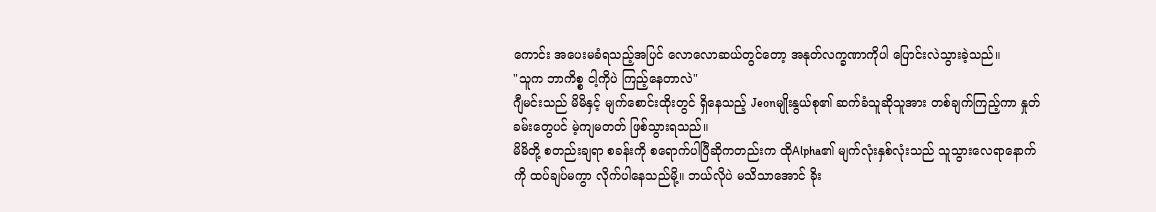ကောင်း အပေးမခံရသည့်အပြင် လောလောဆယ်တွင်တော့ အနုတ်လက္ခဏာကိုပါ ပြောင်းလဲသွားခဲ့သည်။
"သူက ဘာကိစ္စ ငါ့ကိုပဲ ကြည့်နေတာလဲ"
ဂျီမင်းသည် မိမိနှင့် မျက်စောင်းထိုးတွင် ရှိနေသည့် Jeonမျိုးနွယ်စု၏ ဆက်ခံသူဆိုသူအား တစ်ချက်ကြည့်ကာ နှုတ်ခမ်းတွေပင် မဲ့ကျမတတ် ဖြစ်သွားရသည်။
မိမိတို့ စတည်းချရာ စခန်းကို စရောက်ပါပြီဆိုကတည်းက ထိုAlpha၏ မျက်လုံးနှစ်လုံးသည် သူသွားလေရာနောက်ကို ထပ်ချပ်မကွာ လိုက်ပါနေသည်မို့။ ဘယ်လိုပဲ မသိသာအောင် ခိုး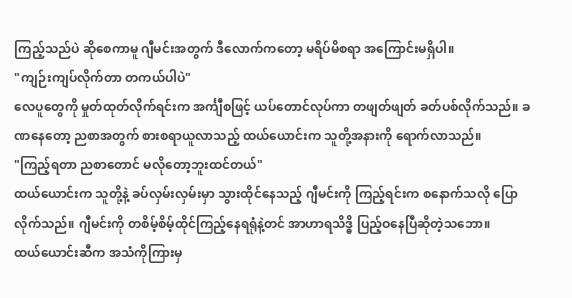ကြည့်သည်ပဲ ဆိုစေကာမူ ဂျီမင်းအတွက် ဒီလောက်ကတော့ မရိပ်မိစရာ အကြောင်းမရှိပါ။
"ကျဉ်းကျပ်လိုက်တာ တကယ်ပါပဲ"
လေပူတွေကို မှုတ်ထုတ်လိုက်ရင်းက အင်္ကျီစဖြင့် ယပ်တောင်လုပ်ကာ တဖျတ်ဖျတ် ခတ်ပစ်လိုက်သည်။ ခဏနေတော့ ညစာအတွက် စားစရာယူလာသည့် ထယ်ယောင်းက သူတို့အနားကို ရောက်လာသည်။
"ကြည့်ရတာ ညစာတောင် မလိုတော့ဘူးထင်တယ်"
ထယ်ယောင်းက သူတို့နဲ့ ခပ်လှမ်းလှမ်းမှာ သွားထိုင်နေသည့် ဂျီမင်းကို ကြည့်ရင်းက စနောက်သလို ပြောလိုက်သည်။ ဂျီမင်းကို တစိမ့်စိမ့်ထိုင်ကြည့်နေရရုံနဲ့တင် အာဟာရသိဒ္ဓိ ပြည့်ဝနေပြီဆိုတဲ့သဘော။
ထယ်ယောင်းဆီက အသံကိုကြားမှ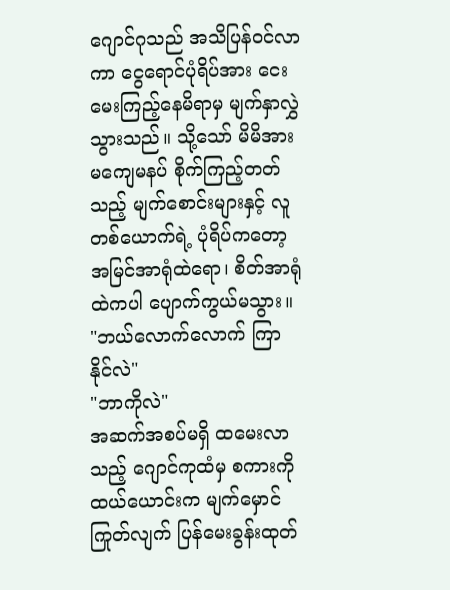ဂျောင်ဂုသည် အသိပြန်ဝင်လာကာ ငွေရောင်ပုံရိပ်အား ငေးမေးကြည့်နေမိရာမှ မျက်နှာလွှဲသွားသည်။ သို့သော် မိမိအား မကျေမနပ် စိုက်ကြည့်တတ်သည့် မျက်စောင်းများနှင့် လူတစ်ယောက်ရဲ့ ပုံရိပ်ကတော့ အမြင်အာရုံထဲရော၊ စိတ်အာရုံထဲကပါ ပျောက်ကွယ်မသွား။
"ဘယ်လောက်လောက် ကြာနိုင်လဲ"
"ဘာကိုလဲ"
အဆက်အစပ်မရှိ ထမေးလာသည့် ဂျောင်ကုထံမှ စကားကို ထယ်ယောင်းက မျက်မှောင်ကြုတ်လျက် ပြန်မေးခွန်းထုတ်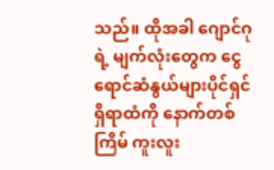သည်။ ထိုအခါ ဂျောင်ဂုရဲ့ မျက်လုံးတွေက ငွေရောင်ဆံနွယ်များပိုင်ရှင် ရှိရာထံကို နောက်တစ်ကြိမ် ကူးလူး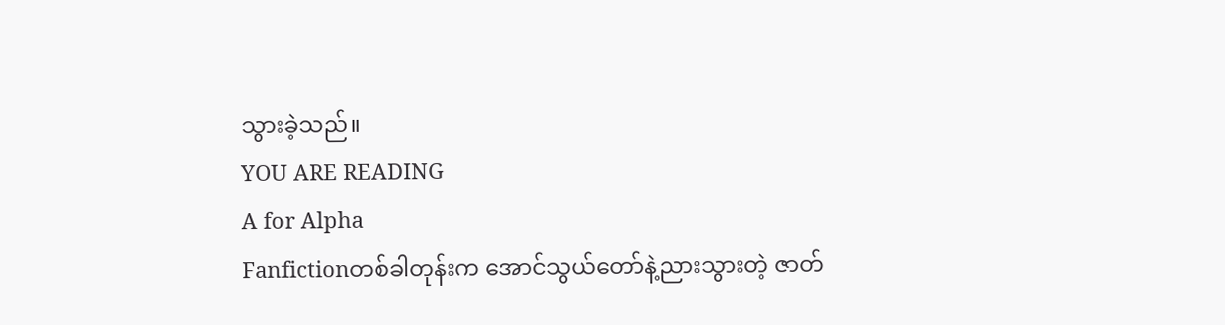သွားခဲ့သည်။
YOU ARE READING
A for Alpha
Fanfictionတစ်ခါတုန်းက အောင်သွယ်တော်နဲ့ညားသွားတဲ့ ဇာတ်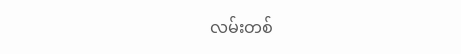လမ်းတစ်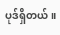ပုဒ်ရှိတယ်။